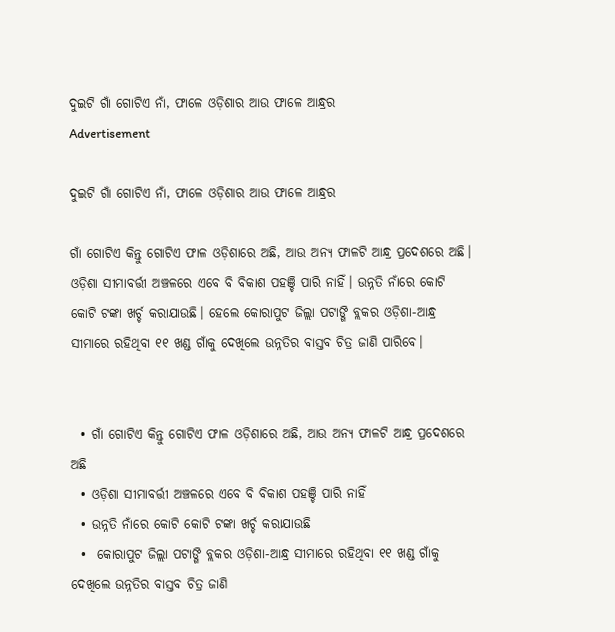ଦୁଇଟି ଗାଁ ଗୋଟିଏ ନାଁ, ଫାଳେ ଓଡ଼ିଶାର ଆଉ ଫାଳେ ଆନ୍ଧ୍ରର
Advertisement

ଦୁଇଟି ଗାଁ ଗୋଟିଏ ନାଁ, ଫାଳେ ଓଡ଼ିଶାର ଆଉ ଫାଳେ ଆନ୍ଧ୍ରର

ଗାଁ ଗୋଟିଏ କିନ୍ତୁ ଗୋଟିଏ ଫାଳ ଓଡ଼ିଶାରେ ଅଛି, ଆଉ ଅନ୍ୟ ଫାଳଟି ଆନ୍ଧ୍ର ପ୍ରଦେଶରେ ଅଛି। ଓଡ଼ିଶା ସୀମାବର୍ତ୍ତୀ ଅଞ୍ଚଳରେ ଏବେ ବି ବିକାଶ ପହଞ୍ଚି ପାରି ନାହିଁ। ଉନ୍ନତି ନାଁରେ କୋଟି କୋଟି ଟଙ୍କା ଖର୍ଚ୍ଚ କରାଯାଉଛି। ହେଲେ କୋରାପୁଟ ଜିଲ୍ଲା ପଟାଙ୍ଗି ବ୍ଲକର ଓଡ଼ିଶା-ଆନ୍ଧ୍ର ସୀମାରେ ରହିଥିବା ୧୧ ଖଣ୍ଡ ଗାଁକୁ ଦେଖିଲେ ଉନ୍ନତିର ବାସ୍ତବ ଚିତ୍ର ଜାଣି ପାରିବେ।


  • ଗାଁ ଗୋଟିଏ କିନ୍ତୁ ଗୋଟିଏ ଫାଳ ଓଡ଼ିଶାରେ ଅଛି, ଆଉ ଅନ୍ୟ ଫାଳଟି ଆନ୍ଧ୍ର ପ୍ରଦେଶରେ ଅଛି
  • ଓଡ଼ିଶା ସୀମାବର୍ତ୍ତୀ ଅଞ୍ଚଳରେ ଏବେ ବି ବିକାଶ ପହଞ୍ଚି ପାରି ନାହିଁ
  • ଉନ୍ନତି ନାଁରେ କୋଟି କୋଟି ଟଙ୍କା ଖର୍ଚ୍ଚ କରାଯାଉଛି
  •  କୋରାପୁଟ ଜିଲ୍ଲା ପଟାଙ୍ଗି ବ୍ଲକର ଓଡ଼ିଶା-ଆନ୍ଧ୍ର ସୀମାରେ ରହିଥିବା ୧୧ ଖଣ୍ଡ ଗାଁକୁ ଦେଖିଲେ ଉନ୍ନତିର ବାସ୍ତବ ଚିତ୍ର ଜାଣି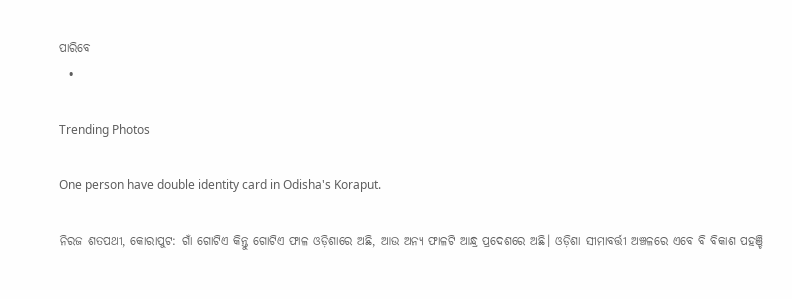ପାରିବେ
  •

Trending Photos

One person have double identity card in Odisha's Koraput.

ନିରଜ ଶତପଥୀ, କୋରାପୁଟ: ଗାଁ ଗୋଟିଏ କିନ୍ତୁ ଗୋଟିଏ ଫାଳ ଓଡ଼ିଶାରେ ଅଛି, ଆଉ ଅନ୍ୟ ଫାଳଟି ଆନ୍ଧ୍ର ପ୍ରଦେଶରେ ଅଛି। ଓଡ଼ିଶା ସୀମାବର୍ତ୍ତୀ ଅଞ୍ଚଳରେ ଏବେ ବି ବିକାଶ ପହଞ୍ଚି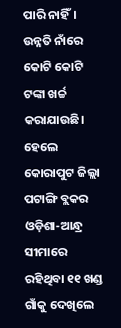ପାରି ନାହିଁ। ଉନ୍ନତି ନାଁରେ କୋଟି କୋଟି ଟଙ୍କା ଖର୍ଚ୍ଚ କରାଯାଉଛି। ହେଲେ କୋରାପୁଟ ଜିଲ୍ଲା ପଟାଙ୍ଗି ବ୍ଲକର ଓଡ଼ିଶା-ଆନ୍ଧ୍ର ସୀମାରେ ରହିଥିବା ୧୧ ଖଣ୍ଡ ଗାଁକୁ ଦେଖିଲେ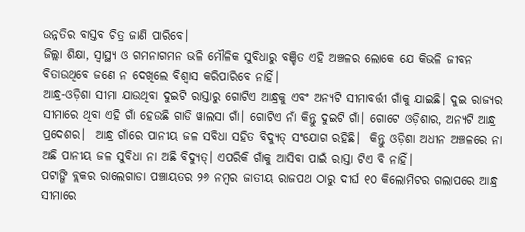ଉନ୍ନତିର ବାସ୍ତବ ଚିତ୍ର ଜାଣି ପାରିବେ।
ଜିଲ୍ଲା ଶିକ୍ଷା, ସ୍ୱାସ୍ଥ୍ୟ ଓ ଗମନାଗମନ ଭଳି ମୌଳିକ ସୁବିଧାରୁ ବଞ୍ଚିତ ଏହି ଅଞ୍ଚଳର ଲୋକେ ଯେ କିଭଳି ଜୀବନ ବିତାଉଥିବେ ଜଣେ ନ ଦେଖିଲେ ବିଶ୍ୱାସ କରିପାରିବେ ନାହିଁ।
ଆନ୍ଧ୍ର-ଓଡ଼ିଶା ସୀମା ଯାଉଥିବା ଦୁଇଟି ରାସ୍ତାରୁ ଗୋଟିଏ ଆନ୍ଧ୍ରକୁ ଏବଂ ଅନ୍ୟଟି ସୀମାବର୍ତ୍ତୀ ଗାଁକୁ ଯାଇଛି। ଦୁଇ ରାଜ୍ୟର ସୀମାରେ ଥିବା ଏହି ଗାଁ ହେଉଛି ଗାଡି ୱାଲସା ଗାଁ। ଗୋଟିଏ ନାଁ କିନ୍ତୁ ଦୁଇଟି ଗାଁ। ଗୋଟେ ଓଡ଼ିଶାର, ଅନ୍ୟଟି ଆନ୍ଧ୍ର ପ୍ରଦେଶର।  ଆନ୍ଧ୍ର ଗାଁରେ ପାନୀୟ ଜଳ ସବିଧା ସହିତ ବିଦ୍ୟୁତ୍ ସଂଯୋଗ ରହିଛି।  କିନ୍ତୁ ଓଡ଼ିଶା ଅଧୀନ ଅଞ୍ଚଳରେ ନା ଅଛି ପାନୀୟ ଜଳ ସୁବିଧା ନା ଅଛି ବିଦ୍ୟୁତ୍। ଏପରିକି ଗାଁକୁ ଆସିବା ପାଇଁ ରାସ୍ତା ଟିଏ ବି ନାହିଁ।
ପଟାଙ୍ଗି ବ୍ଲକର ରାଲେଗାଡା ପଞ୍ଚାୟତର ୨୬ ନମ୍ବର ଜାତୀୟ ରାଜପଥ ଠାରୁ ଦୀର୍ଘ ୧୦ କିଲୋମିଟର ଗଲାପରେ ଆନ୍ଧ୍ର ସୀମାରେ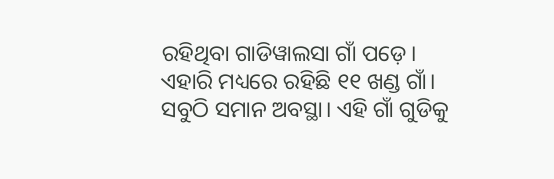ରହିଥିବା ଗାଡିୱାଲସା ଗାଁ ପଡ଼େ। ଏହାରି ମଧ୍ୟରେ ରହିଛି ୧୧ ଖଣ୍ଡ ଗାଁ। ସବୁଠି ସମାନ ଅବସ୍ଥା। ଏହି ଗାଁ ଗୁଡିକୁ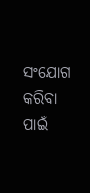ସଂଯୋଗ କରିବା ପାଇଁ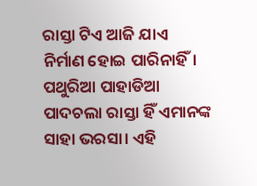ରାସ୍ତା ଟିଏ ଆଜି ଯାଏ ନିର୍ମାଣ ହୋଇ ପାରିନାହିଁ। ପଥୁରିଆ ପାହାଡିଆ ପାଦଚଲା ରାସ୍ତା ହିଁ ଏମାନଙ୍କ ସାହା ଭରସା। ଏହି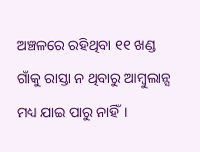ଅଞ୍ଚଳରେ ରହିଥିବା ୧୧ ଖଣ୍ଡ ଗାଁକୁ ରାସ୍ତା ନ ଥିବାରୁ ଆମ୍ବୁଲାନ୍ସ ମଧ୍ୟ ଯାଇ ପାରୁ ନାହିଁ।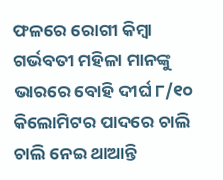ଫଳରେ ରୋଗୀ କିମ୍ବା ଗର୍ଭବତୀ ମହିଳା ମାନଙ୍କୁ ଭାରରେ ବୋହି ଦୀର୍ଘ ୮/୧୦ କିଲୋମିଟର ପାଦରେ ଚାଲି ଚାଲି ନେଇ ଥାଆନ୍ତି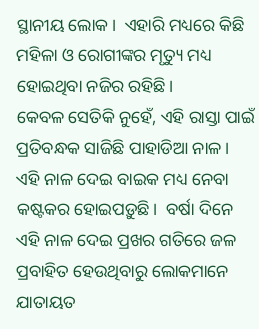ସ୍ଥାନୀୟ ଲୋକ।  ଏହାରି ମଧ୍ୟରେ କିଛି ମହିଳା ଓ ରୋଗୀଙ୍କର ମୃତ୍ୟୁ ମଧ୍ୟ ହୋଇଥିବା ନଜିର ରହିଛି।
କେବଳ ସେତିକି ନୁହେଁ, ଏହି ରାସ୍ତା ପାଇଁ ପ୍ରତିବନ୍ଧକ ସାଜିଛି ପାହାଡିଆ ନାଳ।  ଏହି ନାଳ ଦେଇ ବାଇକ ମଧ୍ୟ ନେବା କଷ୍ଟକର ହୋଇପଡ଼ୁଛି।  ବର୍ଷା ଦିନେ ଏହି ନାଳ ଦେଇ ପ୍ରଖର ଗତିରେ ଜଳ ପ୍ରବାହିତ ହେଉଥିବାରୁ ଲୋକମାନେ ଯାତାୟତ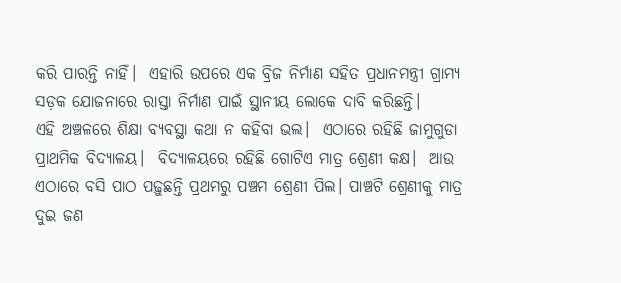କରି ପାରନ୍ତି ନାହିଁ।  ଏହାରି ଉପରେ ଏକ ବ୍ରିଜ ନିର୍ମାଣ ସହିତ ପ୍ରଧାନମନ୍ତ୍ରୀ ଗ୍ରାମ୍ୟ ସଡ଼କ ଯୋଜନାରେ ରାସ୍ତା ନିର୍ମାଣ ପାଇଁ ସ୍ଥାନୀୟ ଲୋକେ ଦାବି କରିଛନ୍ତି।
ଏହି ଅଞ୍ଚଳରେ ଶିକ୍ଷା ବ୍ୟବସ୍ଥା କଥା ନ କହିବା ଭଲ।  ଏଠାରେ ରହିଛି ଜାମୁଗୁଡା ପ୍ରାଥମିକ ବିଦ୍ୟାଳୟ।  ବିଦ୍ୟାଳୟରେ ରହିଛି ଗୋଟିଏ ମାତ୍ର ଶ୍ରେଣୀ କକ୍ଷ।  ଆଉ ଏଠାରେ ବସି ପାଠ ପଢ଼ୁଛନ୍ତି ପ୍ରଥମରୁ ପଞ୍ଚମ ଶ୍ରେଣୀ ପିଲ। ପାଞ୍ଚଟି ଶ୍ରେଣୀକୁ ମାତ୍ର ଦୁଇ ଜଣ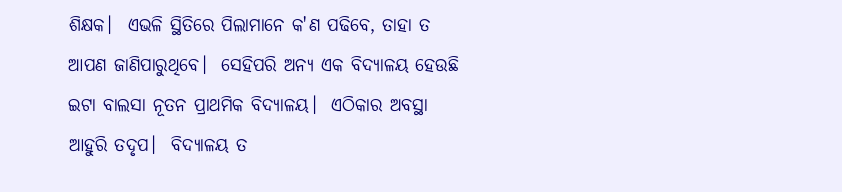ଶିକ୍ଷକ।  ଏଭଳି ସ୍ଥିତିରେ ପିଲାମାନେ କ'ଣ ପଢିବେ, ତାହା ତ ଆପଣ ଜାଣିପାରୁଥିବେ।  ସେହିପରି ଅନ୍ୟ ଏକ ବିଦ୍ୟାଳୟ ହେଉଛି ଇଟା ବାଲସା ନୂତନ ପ୍ରାଥମିକ ବିଦ୍ୟାଳୟ।  ଏଠିକାର ଅବସ୍ଥା ଆହୁରି ତଦୃପ।  ବିଦ୍ୟାଳୟ ତ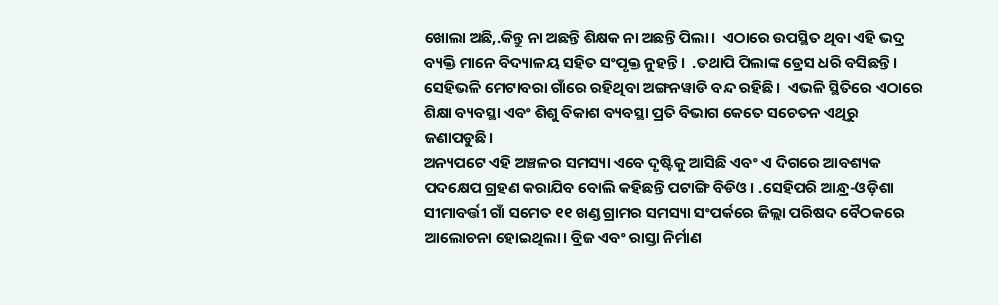ଖୋଲା ଅଛି,.କିନ୍ତୁ ନା ଅଛନ୍ତି ଶିକ୍ଷକ ନା ଅଛନ୍ତି ପିଲା।  ଏଠାରେ ଉପସ୍ଥିତ ଥିବା ଏହି ଭଦ୍ର ବ୍ୟକ୍ତି ମାନେ ବିଦ୍ୟାଳୟ ସହିତ ସଂପୃକ୍ତ ନୁହନ୍ତି।  .ତଥାପି ପିଲାଙ୍କ ଡ୍ରେସ ଧରି ବସିଛନ୍ତି।  ସେହିଭଳି ମେଟାବରା ଗାଁରେ ରହିଥିବା ଅଙ୍ଗନୱାଡି ବନ୍ଦ ରହିଛି।  ଏଭଳି ସ୍ଥିତିରେ ଏଠାରେ ଶିକ୍ଷା ବ୍ୟବସ୍ଥା ଏବଂ ଶିଶୁ ବିକାଶ ବ୍ୟବସ୍ଥା ପ୍ରତି ବିଭାଗ କେତେ ସଚେତନ ଏଥିରୁ ଜଣାପଡୁଛି।
ଅନ୍ୟପଟେ ଏହି ଅଞ୍ଚଳର ସମସ୍ୟା ଏବେ ଦୃଷ୍ଟିକୁ ଆସିଛି ଏବଂ ଏ ଦିଗରେ ଆବଶ୍ୟକ ପଦକ୍ଷେପ ଗ୍ରହଣ କରାଯିବ ବୋଲି କହିଛନ୍ତି ପଟାଙ୍ଗି ବିଡିଓ। .ସେହିପରି ଆନ୍ଧ୍ର-ଓଡ଼ିଶା ସୀମାବର୍ତ୍ତୀ ଗାଁ ସମେତ ୧୧ ଖଣ୍ଡ ଗ୍ରାମର ସମସ୍ୟା ସଂପର୍କରେ ଜିଲ୍ଲା ପରିଷଦ ବୈଠକରେ ଆଲୋଚନା ହୋଇଥିଲା। ବ୍ରିଜ ଏବଂ ରାସ୍ତା ନିର୍ମାଣ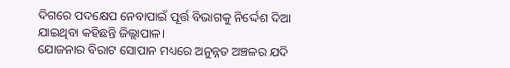ଦିଗରେ ପଦକ୍ଷେପ ନେବାପାଇଁ ପୂର୍ତ୍ତ ବିଭାଗକୁ ନିର୍ଦ୍ଦେଶ ଦିଆ ଯାଇଥିବା କହିଛନ୍ତି ଜିଲ୍ଲାପାଳ।
ଯୋଜନାର ବିରାଟ ସୋପାନ ମଧ୍ୟରେ ଅନୁନ୍ନତ ଅଞ୍ଚଳର ଯଦି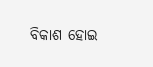ବିକାଶ ହୋଇ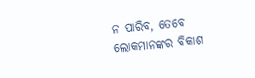ନ ପାରିବ, ତେବେ ଲୋକମାନଙ୍କର ବିକାଶ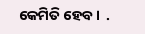କେମିତି ହେବ।  .